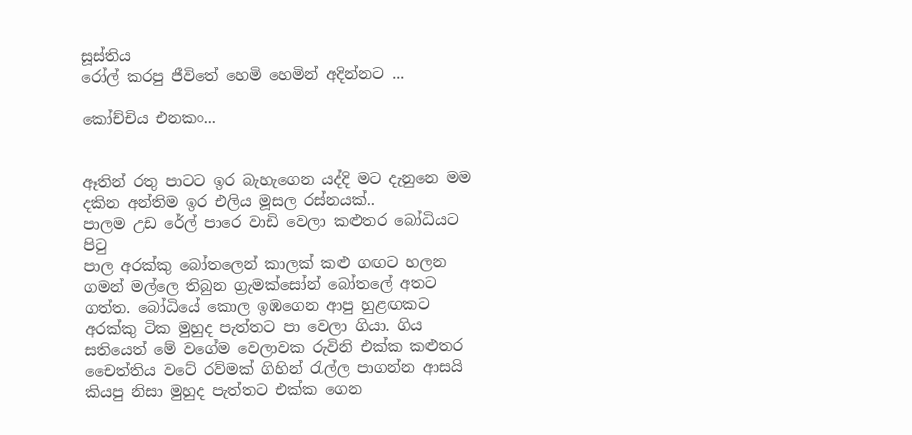සූස්තිය
රෝල් කරපු ජීවිතේ හෙමි හෙමින් අදින්නට ...

කෝච්චිය එනකං...


ඈතින් රතු පාටට ඉර බැහැගෙන යද්දි මට දැනුනෙ මම දකින අන්තිම ඉර එලිය මූසල රස්නයක්..
පාලම උඩ රේල් පාරෙ වාඩි වෙලා කළුතර බෝධියට පි‍ටු
පාල අරක්කු බෝතලෙන් කාලක් කළු ගඟට හලන ගමන් මල්ලෙ තිබුන ග්‍රැමක්සෝන් බෝතලේ අතට ගත්ත. බෝධියේ කොල ඉඹගෙන ආපු හුළඟකට අරක්කු ටික මුහුද පැත්තට පා වෙලා ගියා. ගිය සතියෙත් මේ වගේම වෙලාවක රුවිනි එක්ක කළුතර චෛත්තිය වටේ රව්මක් ගිහින් ‍රැල්ල පාගන්න ආසයි කියපු නිසා මුහුද පැත්තට එක්ක ගෙන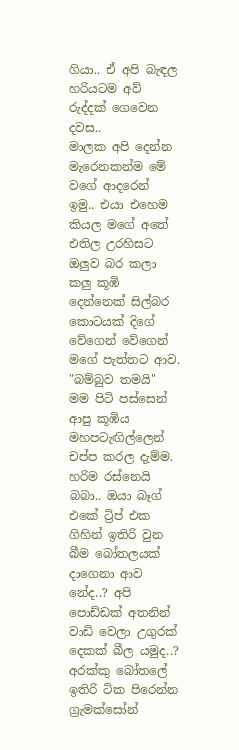ගියා.. ඒ අපි බැඳල හරියටම අව් රුද්දක් ගෙවෙන දවස..
මාලක අපි දෙන්න මැරෙනකන්ම මේ වගේ ආදරෙන් ඉමු.. එයා එහෙම කියල මගේ අතේ එතිල උරහිසට ඔලුව බර කලා
කලු කූඹි දෙන්නෙක් සිල්බර කොටයක් දිගේ වේගෙන් වේගෙන් මගේ පැත්තට ආව.
"බම්බුව තමයි" මම පිටි පස්සෙන් ආපු කූඹිය මහපටැඟිල්ලෙන් චප්ප කරල දැම්ම.
හරිම රස්නෙයි බබා.. ඔයා බෑග් එකේ ට්‍රිප් එක ගිහින් ඉතිරි වුන බීම බෝතලයක් දාගෙනා ආව නේද..? අපි පොඩ්ඩක් අතනින් වාඩි වෙලා උගුරක් දෙකක් බීල යමුද..?
අරක්කු බෝතලේ ඉතිරි ටික පිරෙන්න ග්‍රැමක්සෝන්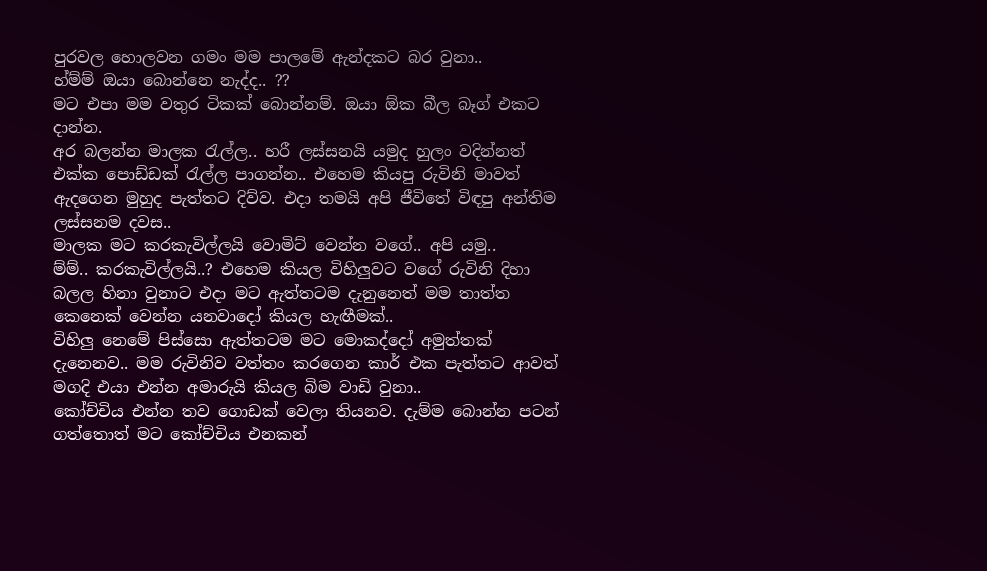පුරවල හොලවන ගමං මම පාලමේ ඇන්දකට බර වුනා..
හ්ම්ම් ඔයා බොන්නෙ නැද්ද.. ??
මට එපා මම වතුර ටිකක් බොන්නම්. ඔයා ඕක බීල බෑග් එකට දාන්න.
අර බලන්න මාලක ‍රැල්ල.. හරී ලස්සනයි යමුද හුලං වදින්නත් එක්ක පොඩ්ඩක් ‍රැල්ල පාගන්න.. එහෙම කියපු රුවිනි මාවත් ඇදගෙන මුහුද පැත්තට දිව්ව. එදා තමයි අපි ජීවිතේ විඳපු අන්තිම ලස්සනම දවස..
මාලක මට කරකැවිල්ලයි වොමිට් වෙන්න වගේ.. අපි යමු..
ම්ම්.. කරකැවිල්ලයි..? එහෙම කියල විහිලුවට වගේ රුවිනි දිහා බලල හිනා වුනාට එදා මට ඇත්තටම දැනුනෙත් මම තාත්ත කෙනෙක් වෙන්න යනවාදෝ කියල හැඟීමක්..
විහිලු නෙමේ පිස්සො ඇත්තටම මට මොකද්දෝ අමුත්තක් දැනෙනව.. මම රුවිනිව වත්තං කරගෙන කාර් එක පැත්තට ආවත් මගදි එයා එන්න අමාරුයි කියල බිම වාඩි වුනා..
කෝච්චිය එන්න තව ගොඩක් වෙලා තියනව. දැම්ම බොන්න පටන් ගත්තොත් මට කෝච්චිය එනකන්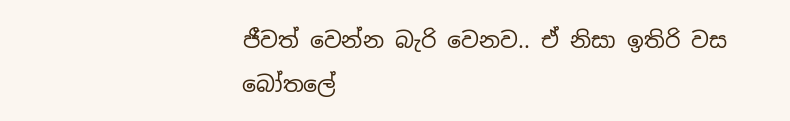ජීවත් වෙන්න බැරි වෙනව.. ඒ නිසා ඉතිරි වස බෝතලේ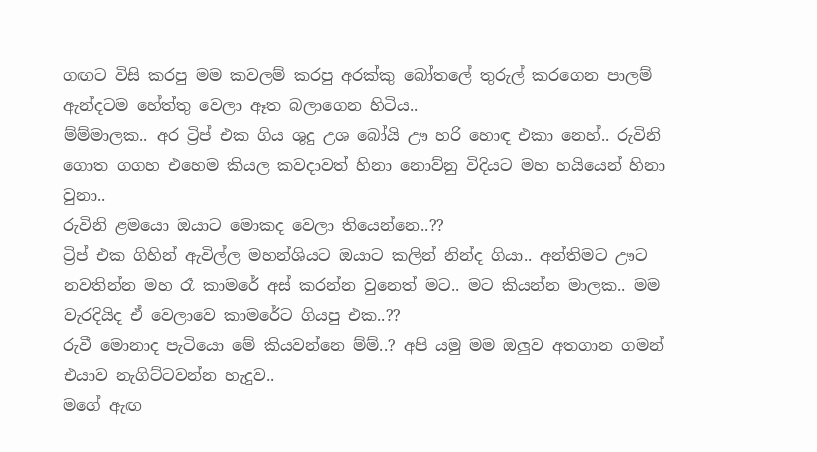ගඟට විසි කරපු මම කවලම් කරපු අරක්කු බෝතලේ තුරුල් කරගෙන පාලම් ඇන්දටම හේත්තු වෙලා ඈත බලාගෙන හිටිය..
ම්ම්මාලක.. අර ට්‍රිප් එක ගිය ශුදු උශ බෝයි ඌ හරි හොඳ එකා නෙහ්.. රුවිනි ගොත ගගහ එහෙම කියල කවදාවත් හිනා නොව්නු විදියට මහ හයියෙන් හිනා වුනා..
රුවිනි ළමයො ඔයාට මොකද වෙලා තියෙන්නෙ..??
ට්‍රිප් එක ගිහින් ඇවිල්ල මහන්ශියට ඔයාට කලින් නින්ද ගියා.. අන්තිමට ඌට නවතින්න මහ රෑ කාමරේ අස් කරන්න වුනෙත් මට.. මට කියන්න මාලක.. මම වැරදියිද ඒ වෙලාවෙ කාමරේට ගියපු එක..??
රුවී මොනාද පැටියො මේ කියවන්නෙ ම්ම්..? අපි යමු මම ඔලුව අතගාන ගමන් එයාව නැගිට්ටවන්න හැදුව..
මගේ ඇඟ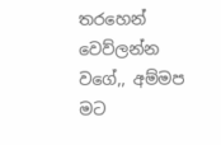තරහෙන් වෙව්ලන්න වගේ,, අම්මප මට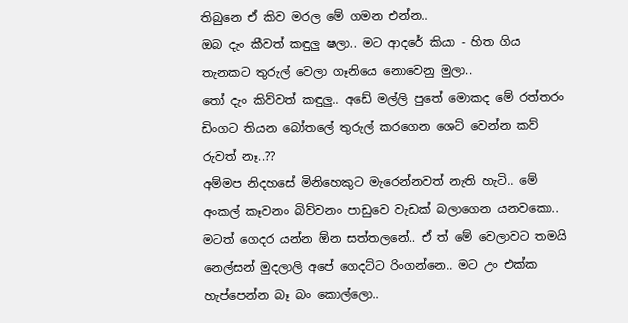තිබුනෙ ඒ කිව මරල මේ ගමන එන්න..
ඔබ දැං කීවත් කඳුලු ෂලා.. මට ආදරේ කියා - හිත ගිය තැනකට තුරුල් වෙලා ගෑනියෙ නොවෙනු මුලා..
තෝ දැං කිව්වත් කඳුලු.. අඩේ මල්ලි පුතේ මොකද මේ රත්තරං ඩිංගට තියන බෝතලේ තුරුල් කරගෙන ශෙට් වෙන්න කව් රුවත් නෑ..??
අම්මප නිදහසේ මිනිහෙකුට මැරෙන්නවත් නැති හැටි.. මේ අංකල් කෑවනං බිව්වනං පාඩුවෙ වැඩක් බලාගෙන යනවකො..
මටත් ගෙදර යන්න ඕන සත්තලනේ.. ඒ ත් මේ වෙලාවට තමයි නෙල්සන් මුදලාලි අපේ ගෙදට්ට රිංගන්නෙ.. මට උං එක්ක හැප්පෙන්න බෑ බං කොල්ලො..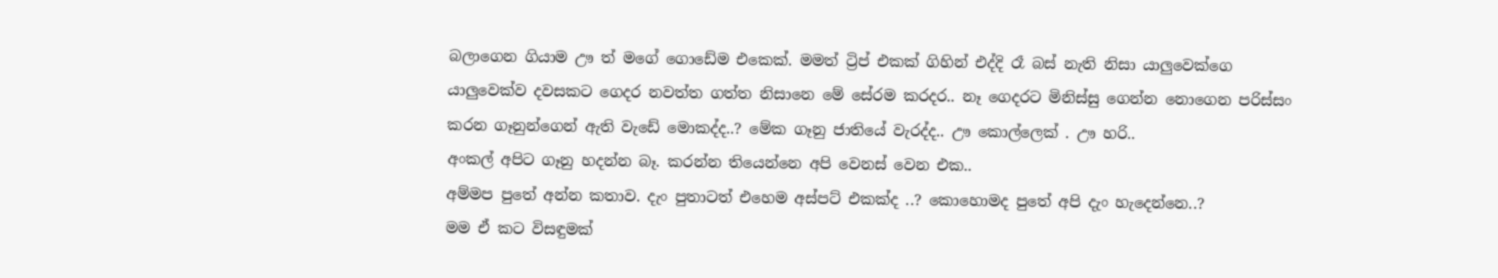බලාගෙන ගියාම ඌ ත් මගේ ගොඩේම එකෙක්. මමත් ට්‍රිප් එකක් ගිහින් එද්දි රෑ බස් නැති නිසා යාලුවෙක්ගෙ යාලුවෙක්ව දවසකට ගෙදර නවත්ත ගත්ත නිසානෙ මේ සේරම කරදර.. නෑ ගෙදරට මිනිස්සු ගෙන්න නොගෙන පරිස්සං කරන ගෑනුන්ගෙන් ඇති වැඩේ මොකද්ද..? මේක ගෑනු ජාතියේ වැරද්ද.. ඌ කොල්ලෙක් . ඌ හරි..
අංකල් අපිට ගෑනු හදන්න බෑ. කරන්න තියෙන්නෙ අපි වෙනස් වෙන එක..
අම්මප පුතේ අන්න කතාව. දැං පුතාටත් එහෙම අස්පට් එකක්ද ..? කොහොමද පුතේ අපි දැං හැදෙන්නෙ..?
මම ඒ කට විසඳුමක්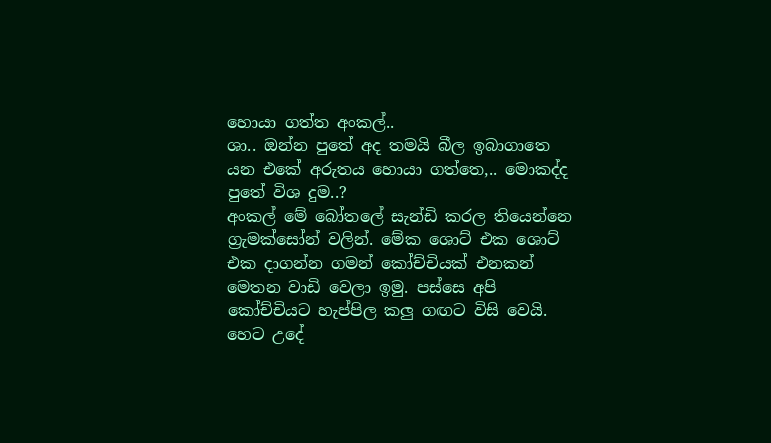හොයා ගත්ත අංකල්..
ශා.. ඔන්න පුතේ අද තමයි බීල ඉබාගාතෙ යන එකේ අරුතය හොයා ගත්තෙ,.. මොකද්ද පුතේ විශ දුම..?
අංකල් මේ බෝතලේ සැන්ඩි කරල තියෙන්නෙ ග්‍රැමක්සෝන් වලින්. මේක ශොට් එක ශොට් එක දාගන්න ගමන් කෝච්චියක් එනකන් මෙතන වාඩි වෙලා ඉමු. පස්සෙ අපි කෝච්චියට හැප්පිල කලු ගඟට විසි වෙයි. හෙට උදේ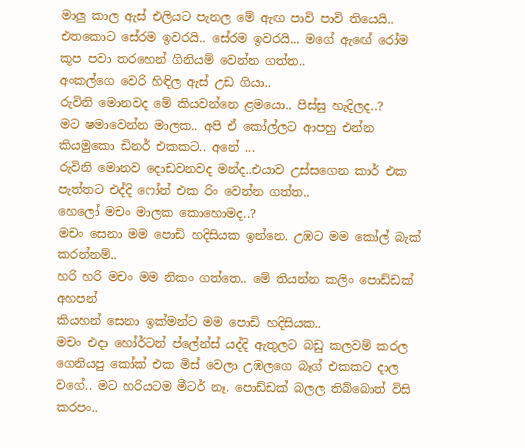මාලු කාල ඇස් එලියට පැනල මේ ඇඟ පාවි පාවි තියෙයි.. එතකොට සේරම ඉවරයි.. සේරම ඉවරයි... මගේ ඇඟේ රෝම කූප පවා තරහෙන් ගිනියම් වෙන්න ගත්ත..
අංකල්ගෙ වෙරි හිඳිල ඇස් උඩ ගියා..
රුවිනි මොනවද මේ කියවන්නෙ ළමයො.. පිස්සු හැදිලද..?
මට ෂමාවෙන්න මාලක.. අපි ඒ කෝල්ලට ආපහු එන්න කියමුකො ඩිනර් එකකට.. අනේ ...
රුවිනි මොනව දොඩවනවද මන්ද..එයාව උස්සගෙන කාර් එක පැත්තට එද්දි ෆෝන් එක රිං වෙන්න ගත්ත..
හෙලෝ මචං මාලක කොහොමද..?
මචං සෙනා මම පොඩි හදිසියක ඉන්නෙ. උඹට මම කෝල් බැක් කරන්නම්..
හරි හරි මචං මම නිකං ගත්තෙ.. මේ තියන්න කලිං පොඩ්ඩක් අහපන්
කියහන් සෙනා ඉක්මන්ට මම පොඩි හදිසියක..
මචං එදා හෝර්ටන් ප්ලේන්ස් යද්දි ඇතුලට බඩු කලවම් කරල ගෙනියපු කෝක් එක මිස් වෙලා උඹලගෙ බෑග් එකකට දාල වගේ.. මට හරියටම මීටර් නෑ. පොඩ්ඩක් බලල තිබ්බොත් විසි කරපං..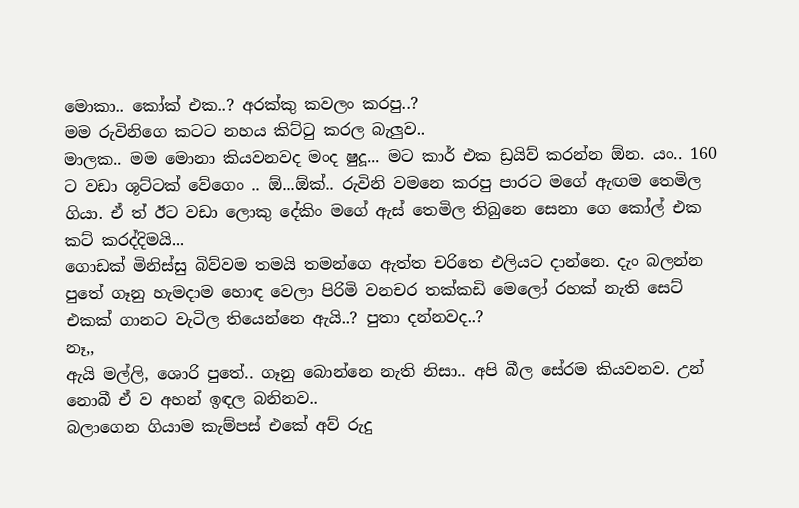මොකා.. කෝක් එක..? අරක්කු කවලං කරපු..?
මම රුවිනිගෙ කටට නහය කිට්‍ටු කරල බැලුව..
මාලක.. මම මොනා කියවනවද මංද ෂුදූ... මට කාර් එක ඩ්‍රයිව් කරන්න ඕන. යං.. 160 ට වඩා ශූට්ටක් වේගෙං .. ඕ...ඕක්.. රුවිනි වමනෙ කරපු පාරට මගේ ඇඟම තෙමිල ගියා. ඒ ත් ඊට වඩා ලොකු දේකිං මගේ ඇස් තෙමිල තිබුනෙ සෙනා ගෙ කෝල් එක කට් කරද්දිමයි...
ගොඩක් මිනිස්සු බිව්වම තමයි තමන්ගෙ ඇත්ත චරිතෙ එලියට දාන්නෙ. දැං බලන්න පුතේ ගෑනු හැමදාම හොඳ වෙලා පිරිමි වනචර තක්කඩි මෙලෝ රහක් නැති සෙට් එකක් ගානට වැටිල තියෙන්නෙ ඇයි..? පුතා දන්නවද..?
නෑ,,
ඇයි මල්ලි, ශොරි පුතේ.. ගෑනු බොන්නෙ නැති නිසා.. අපි බීල සේරම කියවනව. උන් නොබී ඒ ව අහන් ඉඳල බනිනව..
බලාගෙන ගියාම කැම්පස් එකේ අව් රුදු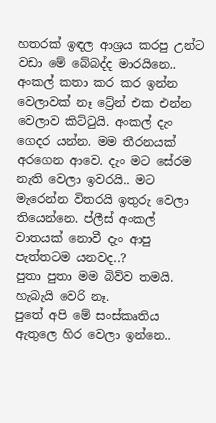හතරක් ඉඳල ආශ්‍රය කරපු උන්ට වඩා මේ බේබද්ද මාරයිනෙ..
අංකල් කතා කර කර ඉන්න වෙලාවක් නෑ ට්‍රේන් එක එන්න වෙලාව කිට්‍ටුයි. අංකල් දැං ගෙදර යන්න. මම තීරනයක් අරගෙන ආවෙ. දැං මට සේරම නැති වෙලා ඉවරයි.. මට මැරෙන්න විතරයි ඉතුරු වෙලා තියෙන්නෙ. ප්ලීස් අංකල් වාතයක් නොවී දැං ආපු පැත්තටම යනවද..?
පුතා පුතා මම බිව්ව තමයි. හැබැයි වෙරි නෑ.
පුතේ අපි මේ සංස්කෘතිය ඇතුලෙ හිර වෙලා ඉන්නෙ..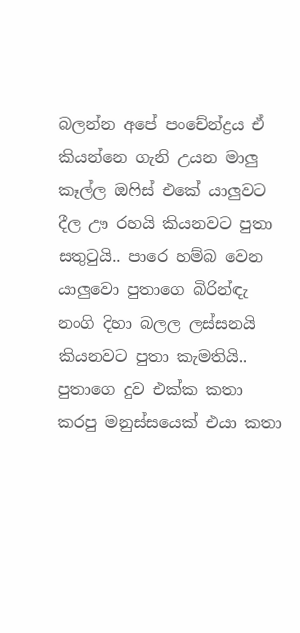බලන්න අපේ පංචේන්ද්‍රය ඒ කියන්නෙ ගැනි උයන මාලු කෑල්ල ඔ‍ෆිස් එකේ යාලුවට දීල ඌ රහයි කියනවට පුතා සතු‍ටුයි.. පාරෙ හම්බ වෙන යාලුවො පුතාගෙ බිරින්ඳැ නංගි දිහා බලල ලස්සනයි කියනවට පුතා කැමතියි.. පුතාගෙ දුව එක්ක කතා කරපු මනුස්සයෙක් එයා කතා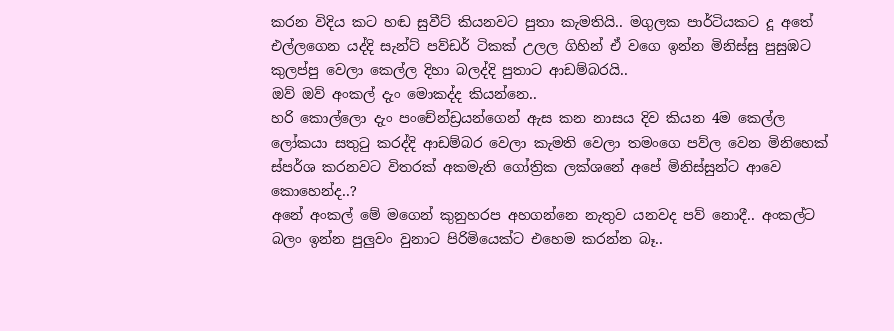කරන විදිය කට හඬ සුවීට් කියනවට පුතා කැමතියි.. මගුලක පාර්ටියකට දූ අතේ එල්ලගෙන යද්දි සැන්ට් පව්ඩර් ටිකක් උලල ගිහින් ඒ වගෙ ඉන්න මිනිස්සු පුසුඹට කුලප්පු වෙලා කෙල්ල දිහා බලද්දි පුතාට ආඩම්බරයි..
ඔව් ඔව් අංකල් දැං මොකද්ද කියන්නෙ..
හරි කොල්ලො දැං පංචේන්ඩ්‍රයන්ගෙන් ඇස කන නාසය දිව කියන 4ම කෙල්ල ලෝකයා සතු‍ටු කරද්දි ආඩම්බර වෙලා කැමති වෙලා තමංගෙ පව්ල වෙන මිනිහෙක් ස්පර්ශ කරනවට විතරක් අකමැති ගෝත්‍රික ලක්ශනේ අපේ මිනිස්සුන්ට ආවෙ කොහෙන්ද..?
අනේ අංකල් මේ මගෙන් කුනුහරප අහගන්නෙ නැතුව යනවද පව් නොදී.. අංකල්ට බලං ඉන්න පුලුවං වුනාට පිරිමියෙක්ට එහෙම කරන්න බෑ..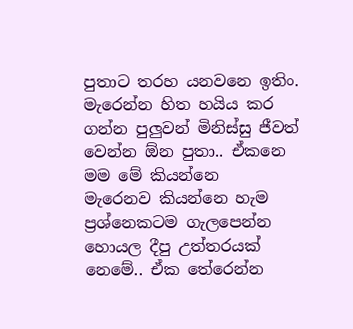පුතාට තරහ යනවනෙ ඉතිං. මැරෙන්න හිත හයිය කර ගන්න පුලුවන් මිනිස්සු ජීවත් වෙන්න ඕන පුතා.. ඒකනෙ මම මේ කියන්නෙ
මැරෙනව කියන්නෙ හැම ප්‍රශ්නෙකටම ගැලපෙන්න හොයල දීපු උත්තරයක් නෙමේ.. ඒක තේරෙන්න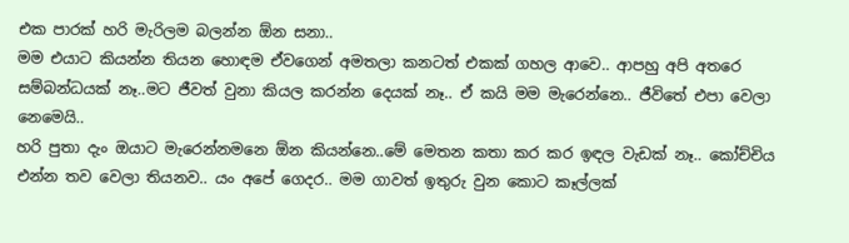එක පාරක් හරි මැරිලම බලන්න ඕන සනා..
මම එයාට කියන්න තියන හොඳම ඒවගෙන් අමතලා කනටත් එකක් ගහල ආවෙ.. ආපහු අපි අතරෙ සම්බන්ධයක් නෑ..මට ජීවත් වුනා කියල කරන්න දෙයක් නෑ.. ඒ කයි මම මැරෙන්නෙ.. ජීවිතේ එපා වෙලා නෙමෙයි..
හරි පුතා දැං ඔයාට මැරෙන්නමනෙ ඕන කියන්නෙ..මේ මෙතන කතා කර කර ඉඳල වැඩක් නෑ.. කෝච්චිය එන්න තව වෙලා තියනව.. යං අපේ ගෙදර.. මම ගාවත් ඉතුරු වුන කොට කෑල්ලක්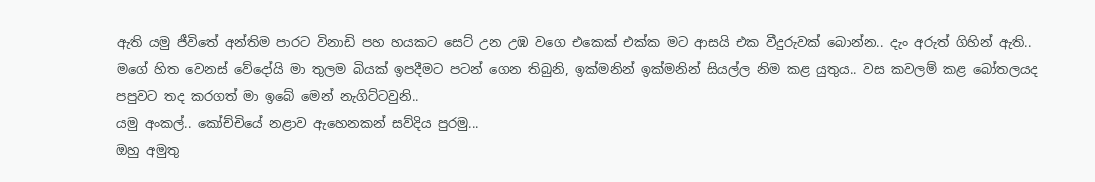ඇති යමු ජීවිතේ අන්තිම පාරට විනාඩි පහ හයකට සෙට් උන උඹ වගෙ එකෙක් එක්ක මට ආසයි එක වීදුරුවක් බොන්න.. දැං අරුත් ගිහින් ඇති..
මගේ හිත වෙනස් වේදෝයි මා තුලම බියක් ඉපදීමට පටන් ගෙන තිබුනි, ඉක්මනින් ඉක්මනින් සියල්ල නිම කළ යුතුය.. වස කවලම් කළ බෝතලයද පපුවට තද කරගත් මා ඉබේ මෙන් නැගිට්ටවුනි..
යමු අංකල්.. කෝච්චියේ නළාව ඇහෙනකන් සව්දිය පුරමු...
ඔහු අමුතු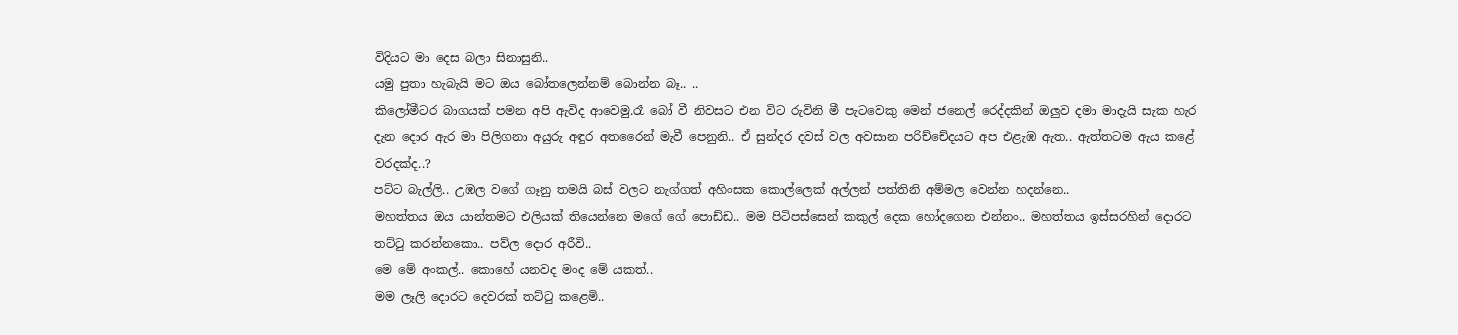විදියට මා දෙස බලා සිනාසුනි..
යමු පුතා හැබැයි මට ඔය බෝතලෙන්නම් බොන්න බෑ.. ..
කිලෝමීටර බාගයක් පමන අපි ඇවිද ආවෙමු.රෑ බෝ වී නිවසට එන විට රුවිනි මී පැටවෙකු මෙන් ජනෙල් රෙද්දකින් ඔලුව දමා මාදැයි සැක හැර දැන දොර ඇර මා පිලිගනා අයුරු අඳුර අතරෛන් මැවී පෙනුනි.. ඒ සුන්දර දවස් වල අවසාන පරිච්චේදයට අප එළැඹ ඇත.. ඇත්තටම ඇය කළේ වරදක්ද..?
පට්ට බැල්ලි.. උඹල වගේ ගෑනු තමයි බස් වලට නැග්ගත් අහිංසක කොල්ලෙක් අල්ලන් පත්තිනි අම්මල වෙන්න හදන්නෙ..
මහත්තය ඔය යාන්තමට එලියක් තියෙන්නෙ මගේ ගේ පොඩ්ඩ.. මම පිටිපස්සෙන් කකුල් දෙක හෝදගෙන එන්නං.. මහත්තය ඉස්සරහින් දොරට තට්‍ටු කරන්නකො.. පව්ල දොර අරීවි..
මෙ මේ අංකල්.. කොහේ යනවද මංද මේ යකත්..
මම ලෑලි දොරට දෙවරක් තට්‍ටු කළෙමි..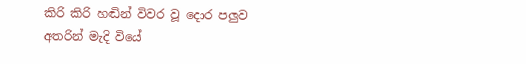කිරි කිරි හඬින් විවර වූ දොර පලුව අතරින් මැදි වියේ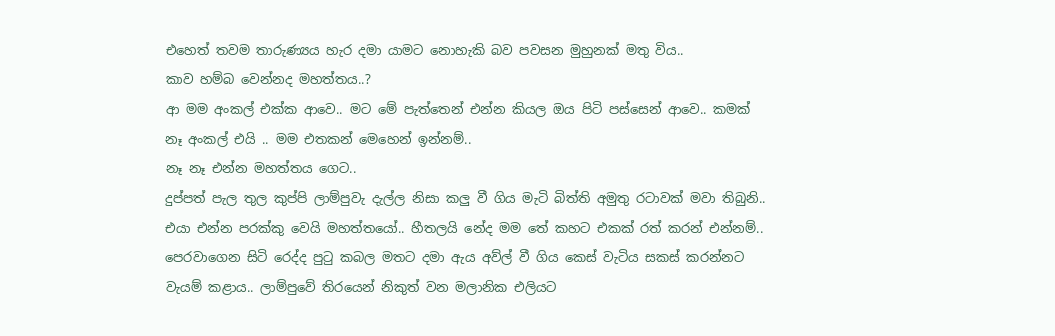එහෙත් තවම තාරුණ්‍යය හැර දමා යාමට නොහැකි බව පවසන මුහුනක් මතු විය..
කාව හම්බ වෙන්නද මහත්තය..?
ආ මම අංකල් එක්ක ආවෙ.. මට මේ පැත්තෙන් එන්න කියල ඔය පිටි පස්සෙන් ආවෙ.. කමක් නෑ අංකල් එයි .. මම එතකන් මෙහෙන් ඉන්නම්..
නෑ නෑ එන්න මහත්තය ගෙට..
දුප්පත් පැල තුල කුප්පි ලාම්පුවැ දැල්ල නිසා කලු වී ගිය මැටි බිත්ති අමුතු රටාවක් මවා තිබුනි..
එයා එන්න පරක්කු වෙයි මහත්තයෝ.. හීතලයි නේද මම තේ කහට එකක් රත් කරන් එන්නම්..
පෙරවාගෙන සිටි රෙද්ද පු‍ටු කබල මතට දමා ඇය අව්ල් වී ගිය කෙස් වැටිය සකස් කරන්නට වැයම් කළාය.. ලාම්පුවේ තිරයෙන් නිකුත් වන මලානික එලියට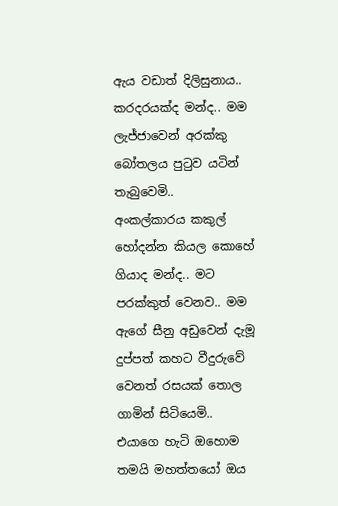ඇය වඩාත් දිලිසුනාය..
කරදරයක්ද මන්ද.. මම ලැජ්ජාවෙන් අරක්කු බෝතලය පු‍ටුව යටින් තැබුවෙමි..
අංකල්කාරය කකුල් හෝදන්න කියල කොහේ ගියාද මන්ද.. මට පරක්කුත් වෙනව.. මම ඇගේ සීනු අඩුවෙන් දැමූ දුප්පත් කහට වීදුරුවේ වෙනත් රසයක් තොල ගාමින් සිටියෙමි..
එයාගෙ හැටි ඔහොම තමයි මහත්තයෝ ඔය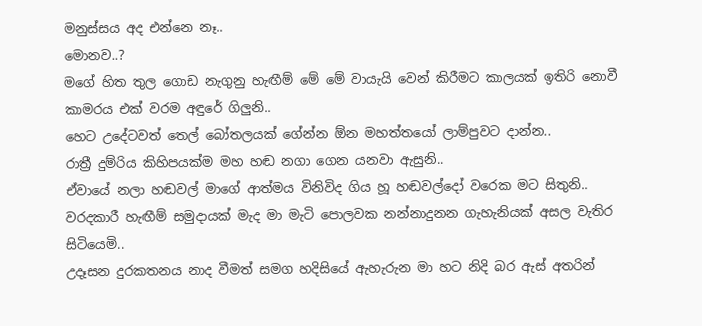මනුස්සය අද එන්නෙ නෑ..
මොනව..?
මගේ හිත තුල ගොඩ නැගුනු හැඟීම් මේ මේ වායැයි වෙන් කිරීමට කාලයක් ඉතිරි නොවී කාමරය එක් වරම අඳුරේ ගිලුනි..
හෙට උදේටවත් තෙල් බෝතලයක් ගේන්න ඕන මහත්තයෝ ලාම්පුවට දාන්න..
රාත්‍රී දුම්රිය කිහිපයක්ම මහ හඬ නගා ගෙන යනවා ඇසුනි..
ඒවායේ නලා හඬවල් මාගේ ආත්මය විනිවිද ගිය හූ හඬවල්දෝ වරෙක මට සිතුනි..
වරදකාරී හැඟීම් සමුදායක් මැද මා මැටි පොලවක නන්නාදුනන ගැහැනියක් අසල වැතිර සිටියෙමි..
උදෑසන දුරකතනය නාද වීමත් සමග හදිසියේ ඇහැරුන මා හට නිදි බර ඇස් අතරින්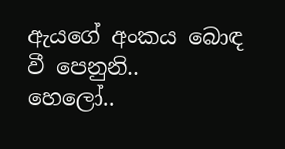ඇයගේ අංකය බොඳ වී පෙනුනි..
හෙලෝ..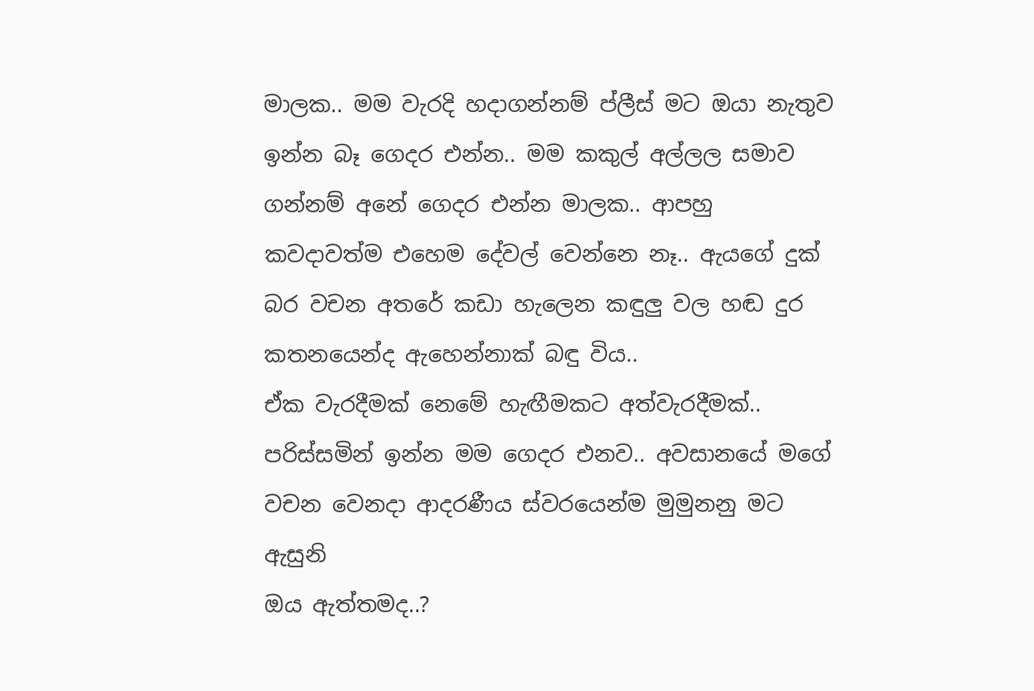මාලක.. මම වැරදි හදාගන්නම් ප්ලීස් මට ඔයා නැතුව ඉන්න බෑ ගෙදර එන්න.. මම කකුල් අල්ලල සමාව ගන්නම් අනේ ගෙදර එන්න මාලක.. ආපහු කවදාවත්ම එහෙම දේවල් වෙන්නෙ නෑ.. ඇයගේ දුක් බර වචන අතරේ කඩා හැලෙන කඳුලු වල හඬ දුර කතනයෙන්ද ඇහෙන්නාක් බඳු විය..
ඒක වැරදීමක් නෙමේ හැඟීමකට අත්වැරදීමක්.. පරිස්සමින් ඉන්න මම ගෙදර එනව.. අවසානයේ මගේ වචන වෙනදා ආදරණීය ස්වරයෙන්ම මුමුනනු මට ඇසුනි
ඔය ඇත්තමද..?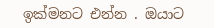ඉක්මනට එන්න . ඔයාට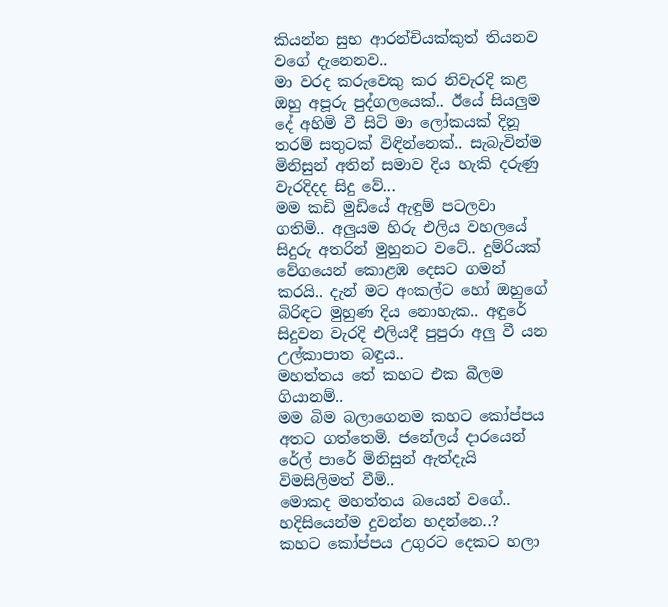කියන්න සුභ ආරන්චියක්කුත් තියනව වගේ දැනෙනව..
මා වරද කරුවෙකු කර නිවැරදි කළ ඔහු අපූරු පුද්ගලයෙක්.. ඊයේ සියලුම දේ අහිමි වී සිටි මා ලෝකයක් දිනූ තරම් සතුටක් විඳින්නෙක්.. සැබැවින්ම මිනිසුන් අතින් සමාව දිය හැකි දරුණු වැරදිදද සිදු වේ...
මම කඩි මුඩියේ ඇඳුම් පටලවා ගතිමි.. අලුයම හිරු එලිය වහලයේ සිදුරු අතරින් මුහුනට වටේ.. දුම්රියක් වේගයෙන් කොළඹ දෙසට ගමන් කරයි.. දැන් මට අංකල්ට හෝ ඔහුගේ බිරිඳට මුහුණ දිය නොහැක.. අඳුරේ සිදුවන වැරදි එලියදී පුපුරා අලු වී යන උල්කාපාත බඳුය..
මහත්තය තේ කහට එක බීලම ගියානම්..
මම බිම බලාගෙනම කහට කෝප්පය අතට ගත්තෙමි. ජනේලය් දාරයෙන් රේල් පාරේ මිනිසුන් ඇත්දැයි විමසිලිමත් වීමි..
මොකද මහත්තය බයෙන් වගේ.. හදිසියෙන්ම දුවන්න හදන්නෙ..?
කහට කෝප්පය උගුරට දෙකට හලා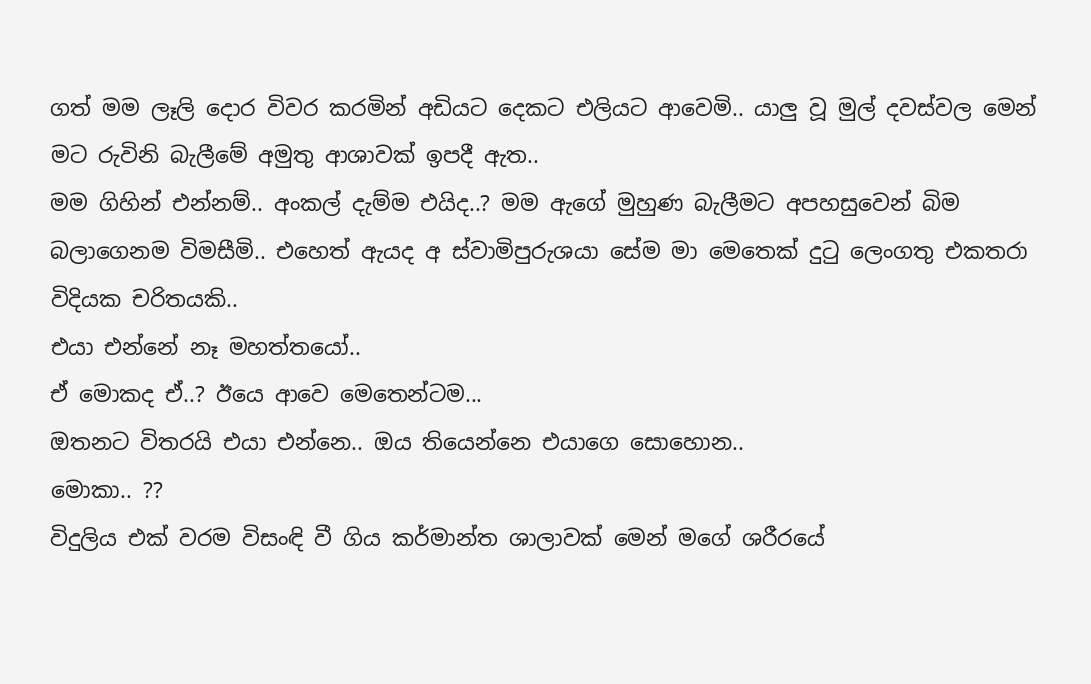ගත් මම ලෑලි දොර විවර කරමින් අඩියට දෙකට එලියට ආවෙමි.. යාලු වූ මුල් දවස්වල මෙන් මට රුවිනි බැලීමේ අමුතු ආශාවක් ඉපදී ඇත..
මම ගිහින් එන්නම්.. අංකල් දැම්ම එයිද..? මම ඇගේ මුහුණ බැලීමට අපහසුවෙන් බිම බලාගෙනම විමසීමි.. එහෙත් ඇයද අ ස්වාමිපුරුශයා සේම මා මෙතෙක් දු‍ටු ලෙංගතු එකතරා විදියක චරිතයකි..
එයා එන්නේ නෑ මහත්තයෝ..
ඒ මොකද ඒ..? ඊයෙ ආවෙ මෙතෙන්ටම...
ඔතනට විතරයි එයා එන්නෙ.. ඔය තියෙන්නෙ එයාගෙ සොහොන..
මොකා.. ??
විදුලිය එක් වරම විසංඳි වී ගිය කර්මාන්ත ශාලාවක් මෙන් මගේ ශරීරයේ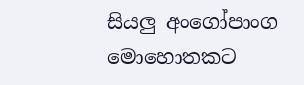සියලු අංගෝපාංග මොහොතකට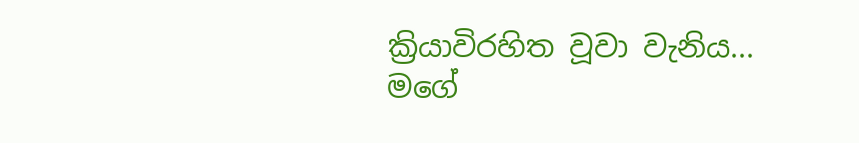ක්‍රියාවිරහිත වූවා වැනිය...
මගේ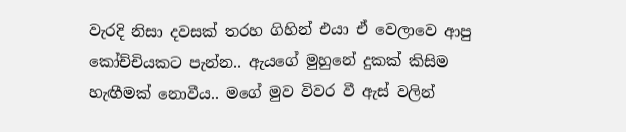වැරදි නිසා දවසක් තරහ ගිහින් එයා ඒ වෙලාවෙ ආපු කෝච්චියකට පැන්න.. ඇයගේ මුහුනේ දුකක් කිසිම හැඟීමක් නොවීය.. මගේ මුව විවර වී ඇස් වලින්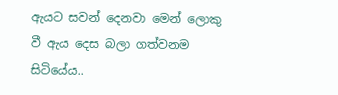ඇයට සවන් දෙනවා මෙන් ලොකු වී ඇය දෙස බලා ගත්වනම සිටියේය..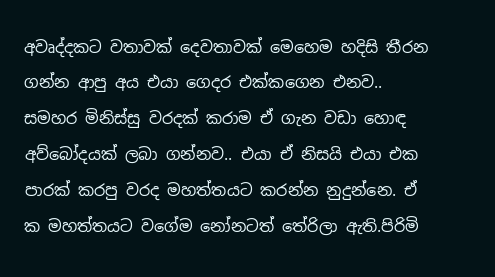අවෘද්දකට වතාවක් දෙවතාවක් මෙහෙම හදිසි තීරන ගන්න ආපු අය එයා ගෙදර එක්කගෙන එනව.. සමහර මිනිස්සු වරදක් කරාම ඒ ගැන වඩා හොඳ අව්බෝදයක් ලබා ගන්නව.. එයා ඒ නිසයි එයා එක පාරක් කරපු වරද මහත්තයට කරන්න නුදුන්නෙ. ඒ ක මහත්තයට වගේම නෝනටත් තේරිලා ඇති.පිරිමි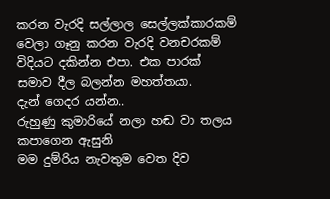කරන වැරදි සල්ලාල සෙල්ලක්කාරකම් වෙලා ගෑනු කරන වැරදි වනචරකම් විදියට දකින්න එපා. එක පාරක් සමාව දීල බලන්න මහත්තයා.
දැන් ගෙදර යන්න..
රුහුණු කුමාරියේ නලා හඬ වා තලය කපාගෙන ඇසුනි
මම දුම්රිය නැවතුම වෙත දිව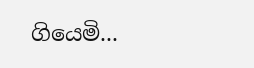ගියෙමි...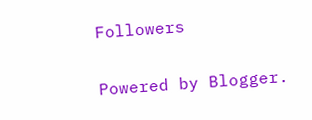Followers

Powered by Blogger.